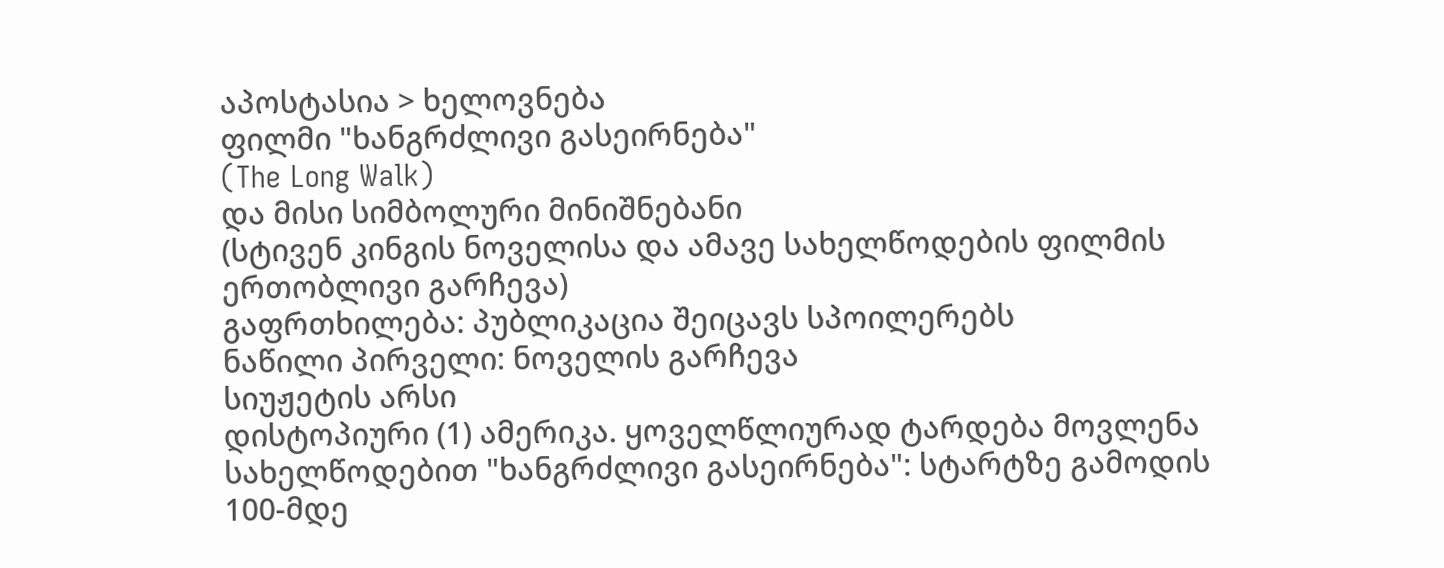აპოსტასია > ხელოვნება
ფილმი "ხანგრძლივი გასეირნება"
(The Long Walk)
და მისი სიმბოლური მინიშნებანი
(სტივენ კინგის ნოველისა და ამავე სახელწოდების ფილმის ერთობლივი გარჩევა)
გაფრთხილება: პუბლიკაცია შეიცავს სპოილერებს
ნაწილი პირველი: ნოველის გარჩევა
სიუჟეტის არსი
დისტოპიური (1) ამერიკა. ყოველწლიურად ტარდება მოვლენა სახელწოდებით "ხანგრძლივი გასეირნება": სტარტზე გამოდის 100-მდე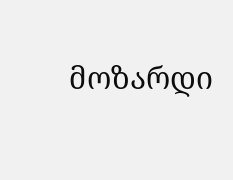მოზარდი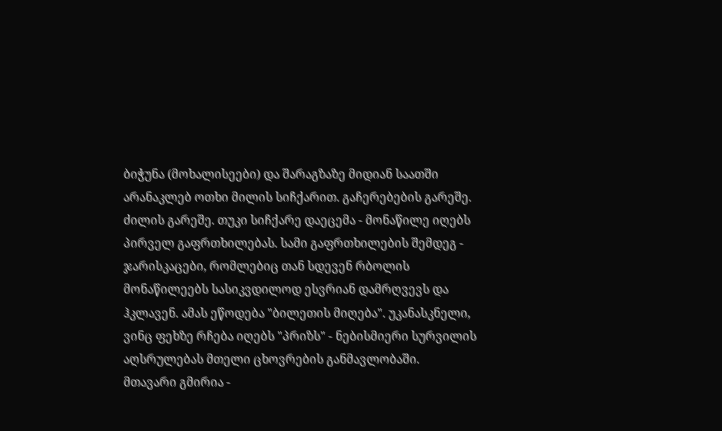ბიჭუნა (მოხალისეები) და შარაგზაზე მიდიან საათში არანაკლებ ოთხი მილის სიჩქარით. გაჩერებების გარეშე. ძილის გარეშე. თუკი სიჩქარე დაეცემა - მონაწილე იღებს პირველ გაფრთხილებას. სამი გაფრთხილების შემდეგ - ჯარისკაცები, რომლებიც თან სდევენ რბოლის მონაწილეებს სასიკვდილოდ ესვრიან დამრღვევს და ჰკლავენ. ამას ეწოდება "ბილეთის მიღება". უკანასკნელი, ვინც ფეხზე რჩება იღებს "პრიზს" - ნებისმიერი სურვილის აღსრულებას მთელი ცხოვრების განმავლობაში.
მთავარი გმირია -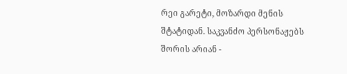რეი გარეტი, მოზარდი მენის შტატიდან. საკვანძო პერსონაჟებს შორის არიან -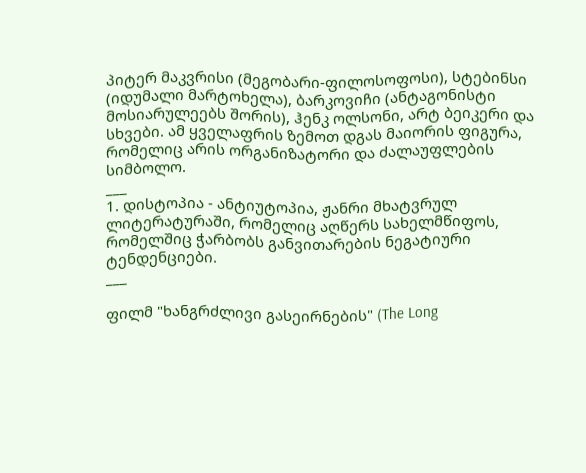პიტერ მაკვრისი (მეგობარი-ფილოსოფოსი), სტებინსი (იდუმალი მარტოხელა), ბარკოვიჩი (ანტაგონისტი მოსიარულეებს შორის), ჰენკ ოლსონი, არტ ბეიკერი და სხვები. ამ ყველაფრის ზემოთ დგას მაიორის ფიგურა, რომელიც არის ორგანიზატორი და ძალაუფლების სიმბოლო.
___
1. დისტოპია - ანტიუტოპია, ჟანრი მხატვრულ ლიტერატურაში, რომელიც აღწერს სახელმწიფოს, რომელშიც ჭარბობს განვითარების ნეგატიური ტენდენციები.
___

ფილმ "ხანგრძლივი გასეირნების" (The Long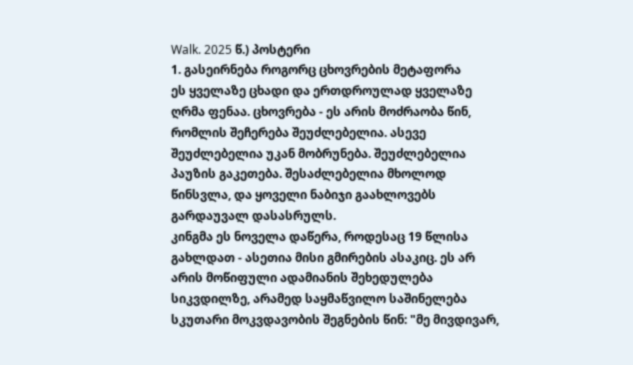Walk. 2025 წ.) პოსტერი
1. გასეირნება როგორც ცხოვრების მეტაფორა
ეს ყველაზე ცხადი და ერთდროულად ყველაზე ღრმა ფენაა. ცხოვრება - ეს არის მოძრაობა წინ, რომლის შეჩერება შეუძლებელია. ასევე შეუძლებელია უკან მობრუნება. შეუძლებელია პაუზის გაკეთება. შესაძლებელია მხოლოდ წინსვლა, და ყოველი ნაბიჯი გაახლოვებს გარდაუვალ დასასრულს.
კინგმა ეს ნოველა დაწერა, როდესაც 19 წლისა გახლდათ - ასეთია მისი გმირების ასაკიც. ეს არ არის მოწიფული ადამიანის შეხედულება სიკვდილზე, არამედ საყმაწვილო საშინელება სკუთარი მოკვდავობის შეგნების წინ: "მე მივდივარ,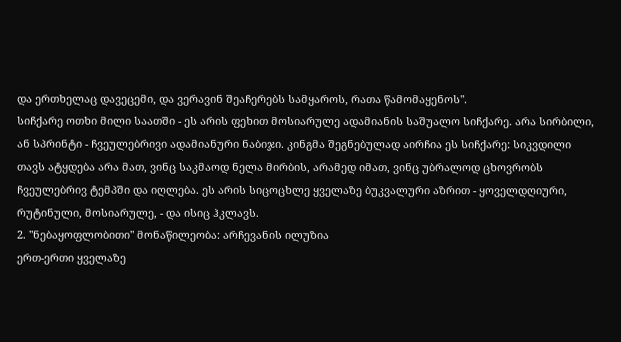და ერთხელაც დავეცემი, და ვერავინ შეაჩერებს სამყაროს, რათა წამომაყენოს".
სიჩქარე ოთხი მილი საათში - ეს არის ფეხით მოსიარულე ადამიანის საშუალო სიჩქარე. არა სირბილი, ან სპრინტი - ჩვეულებრივი ადამიანური ნაბიჯი. კინგმა შეგნებულად აირჩია ეს სიჩქარე: სიკვდილი თავს ატყდება არა მათ, ვინც საკმაოდ ნელა მირბის, არამედ იმათ, ვინც უბრალოდ ცხოვრობს ჩვეულებრივ ტემპში და იღლება. ეს არის სიცოცხლე ყველაზე ბუკვალური აზრით - ყოველდღიური, რუტინული, მოსიარულე, - და ისიც ჰკლავს.
2. "ნებაყოფლობითი" მონაწილეობა: არჩევანის ილუზია
ერთ-ერთი ყველაზე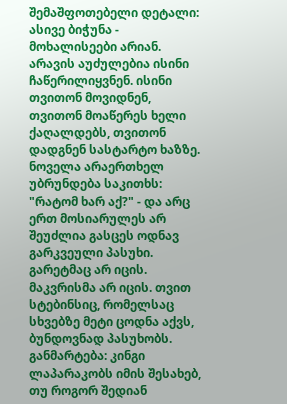შემაშფოთებელი დეტალი: ასივე ბიჭუნა - მოხალისეები არიან. არავის აუძულებია ისინი ჩაწერილიყვნენ. ისინი თვითონ მოვიდნენ, თვითონ მოაწერეს ხელი ქაღალდებს, თვითონ დადგნენ სასტარტო ხაზზე. ნოველა არაერთხელ უბრუნდება საკითხს: "რატომ ხარ აქ?" - და არც ერთ მოსიარულეს არ შეუძლია გასცეს ოდნავ გარკვეული პასუხი. გარეტმაც არ იცის. მაკვრისმა არ იცის. თვით სტებინსიც, რომელსაც სხვებზე მეტი ცოდნა აქვს, ბუნდოვნად პასუხობს.
განმარტება: კინგი ლაპარაკობს იმის შესახებ, თუ როგორ შედიან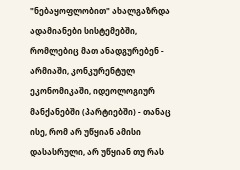"ნებაყოფლობით" ახალგაზრდა ადამიანები სისტემებში, რომლებიც მათ ანადგურებენ - არმიაში, კონკურენტულ ეკონომიკაში, იდეოლოგიურ მანქანებში (პარტიებში) - თანაც ისე, რომ არ უწყიან ამისი დასასრული, არ უწყიან თუ რას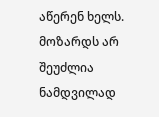აწერენ ხელს. მოზარდს არ შეუძლია ნამდვილად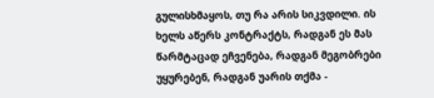გულისხმაყოს, თუ რა არის სიკვდილი. ის ხელს აწერს კონტრაქტს, რადგან ეს მას წარმტაცად ეჩვენება, რადგან მეგობრები უყურებენ, რადგან უარის თქმა -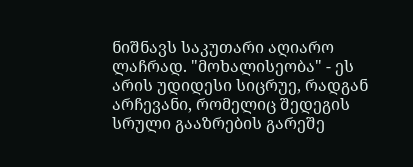ნიშნავს საკუთარი აღიარო ლაჩრად. "მოხალისეობა" - ეს არის უდიდესი სიცრუე, რადგან არჩევანი, რომელიც შედეგის სრული გააზრების გარეშე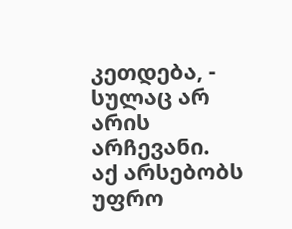კეთდება, - სულაც არ არის არჩევანი.
აქ არსებობს უფრო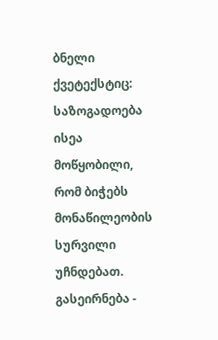ბნელი ქვეტექსტიც: საზოგადოება ისეა მოწყობილი, რომ ბიჭებს მონაწილეობის სურვილი უჩნდებათ. გასეირნება -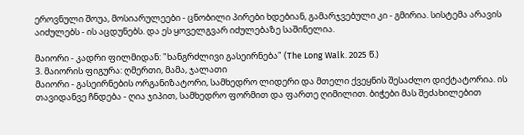ეროვნული შოუა, მოსიარულეები - ცნობილი პირები ხდებიან, გამარჯვებული კი - გმირია. სისტემა არავის აიძულებს - ის აცდუნებს. და ეს ყოველგვარ იძულებაზე საშინელია.

მაიორი - კადრი ფილმიდან: "ხანგრძლივი გასეირნება" (The Long Walk. 2025 წ.)
3. მაიორის ფიგურა: ღმერთი, მამა, ჯალათი
მაიორი - გასეირნების ორგანიზატორი, სამხედრო ლიდერი და მთელი ქვეყნის შესაძლო დიქტატორია. ის თავიდანვე ჩნდება - ღია ჯიპით, სამხედრო ფორმით და ფართე ღიმილით. ბიჭები მას შეძახილებით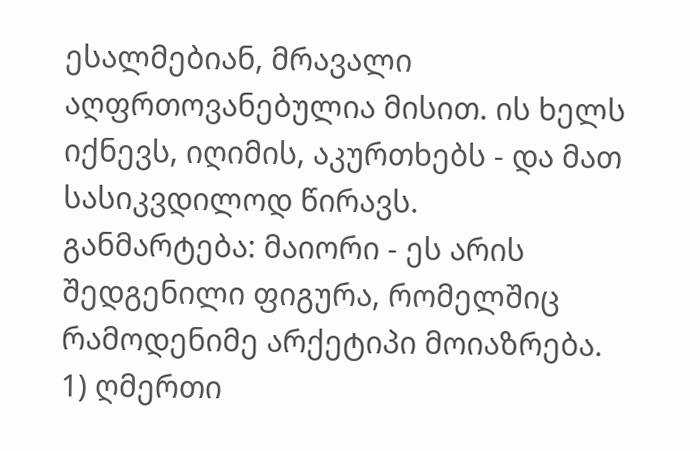ესალმებიან, მრავალი აღფრთოვანებულია მისით. ის ხელს იქნევს, იღიმის, აკურთხებს - და მათ სასიკვდილოდ წირავს.
განმარტება: მაიორი - ეს არის შედგენილი ფიგურა, რომელშიც რამოდენიმე არქეტიპი მოიაზრება.
1) ღმერთი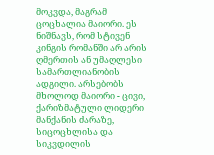მოკვდა, მაგრამ ცოცხალია მაიორი. ეს ნიშნავს, რომ სტივენ კინგის რომანში არ არის ღმერთის ან უმაღლესი სამართლიანობის ადგილი. არსებობს მხოლოდ მაიორი - ცივი, ქარიზმატული ლიდერი მანქანის ძარაზე, სიცოცხლისა და სიკვდილის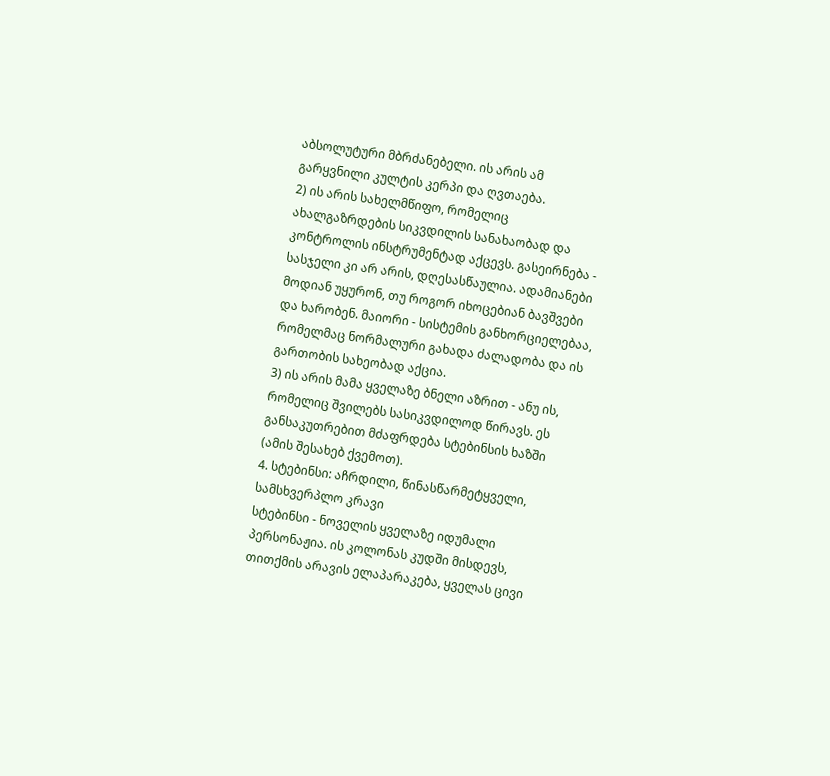აბსოლუტური მბრძანებელი. ის არის ამ გარყვნილი კულტის კერპი და ღვთაება.
2) ის არის სახელმწიფო, რომელიც ახალგაზრდების სიკვდილის სანახაობად და კონტროლის ინსტრუმენტად აქცევს. გასეირნება - სასჯელი კი არ არის, დღესასწაულია. ადამიანები მოდიან უყურონ, თუ როგორ იხოცებიან ბავშვები და ხარობენ. მაიორი - სისტემის განხორციელებაა, რომელმაც ნორმალური გახადა ძალადობა და ის გართობის სახეობად აქცია.
3) ის არის მამა ყველაზე ბნელი აზრით - ანუ ის, რომელიც შვილებს სასიკვდილოდ წირავს. ეს განსაკუთრებით მძაფრდება სტებინსის ხაზში (ამის შესახებ ქვემოთ).
4. სტებინსი: აჩრდილი, წინასწარმეტყველი, სამსხვერპლო კრავი
სტებინსი - ნოველის ყველაზე იდუმალი პერსონაჟია. ის კოლონას კუდში მისდევს, თითქმის არავის ელაპარაკება, ყველას ცივი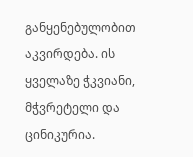განყენებულობით აკვირდება. ის ყველაზე ჭკვიანი, მჭვრეტელი და ცინიკურია.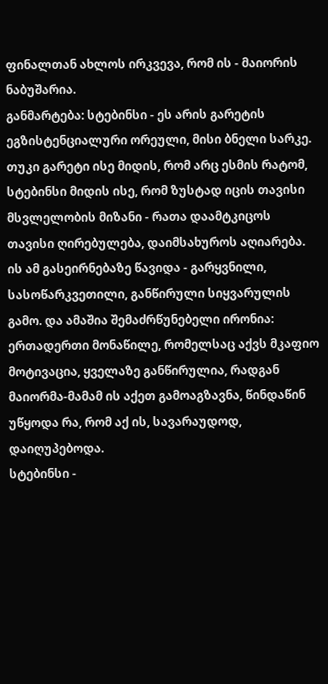ფინალთან ახლოს ირკვევა, რომ ის - მაიორის ნაბუშარია.
განმარტება: სტებინსი - ეს არის გარეტის ეგზისტენციალური ორეული, მისი ბნელი სარკე. თუკი გარეტი ისე მიდის, რომ არც ესმის რატომ, სტებინსი მიდის ისე, რომ ზუსტად იცის თავისი მსვლელობის მიზანი - რათა დაამტკიცოს თავისი ღირებულება, დაიმსახუროს აღიარება. ის ამ გასეირნებაზე წავიდა - გარყვნილი, სასოწარკვეთილი, განწირული სიყვარულის გამო. და ამაშია შემაძრწუნებელი ირონია: ერთადერთი მონაწილე, რომელსაც აქვს მკაფიო მოტივაცია, ყველაზე განწირულია, რადგან მაიორმა-მამამ ის აქეთ გამოაგზავნა, წინდაწინ უწყოდა რა, რომ აქ ის, სავარაუდოდ, დაიღუპებოდა.
სტებინსი -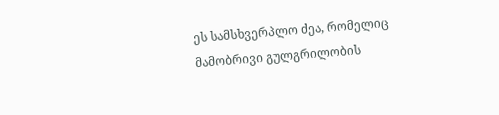ეს სამსხვერპლო ძეა, რომელიც მამობრივი გულგრილობის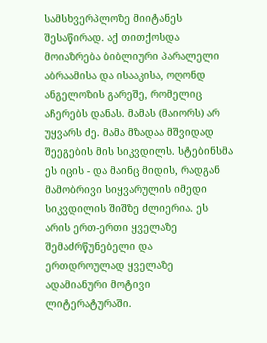სამსხვერპლოზე მიიტანეს შესაწირად. აქ თითქოსდა მოიაზრება ბიბლიური პარალელი აბრაამისა და ისააკისა, ოღონდ ანგელოზის გარეშე, რომელიც აჩერებს დანას. მამას (მაიორს) არ უყვარს ძე. მამა მზადაა მშვიდად შეეგების მის სიკვდილს. სტებინსმა ეს იცის - და მაინც მიდის, რადგან მამობრივი სიყვარულის იმედი სიკვდილის შიშზე ძლიერია. ეს არის ერთ-ერთი ყველაზე შემაძრწუნებელი და ერთდროულად ყველაზე ადამიანური მოტივი ლიტერატურაში.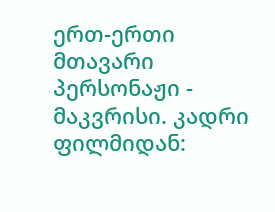ერთ-ერთი მთავარი პერსონაჟი - მაკვრისი. კადრი ფილმიდან: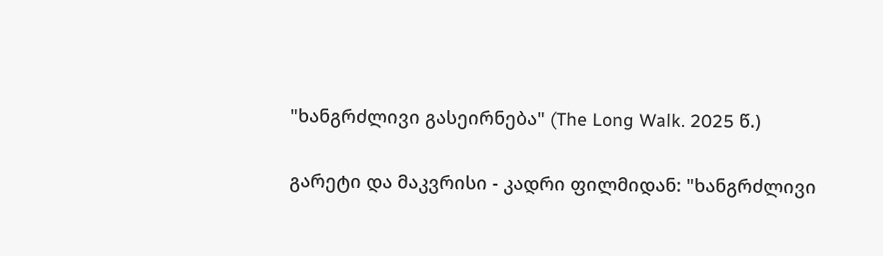"ხანგრძლივი გასეირნება" (The Long Walk. 2025 წ.)

გარეტი და მაკვრისი - კადრი ფილმიდან: "ხანგრძლივი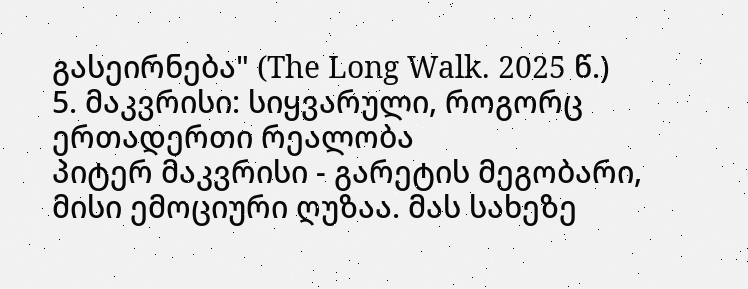გასეირნება" (The Long Walk. 2025 წ.)
5. მაკვრისი: სიყვარული, როგორც ერთადერთი რეალობა
პიტერ მაკვრისი - გარეტის მეგობარი, მისი ემოციური ღუზაა. მას სახეზე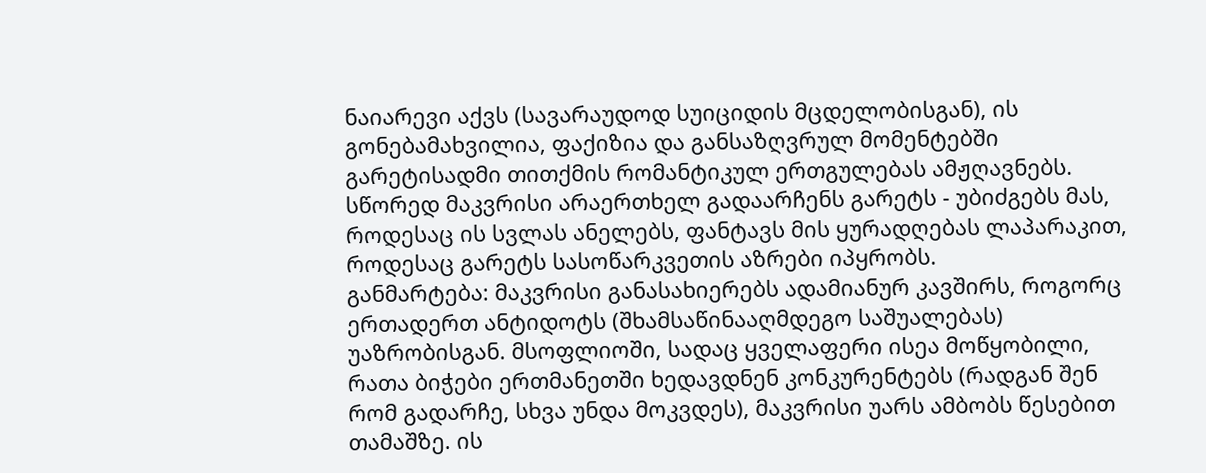ნაიარევი აქვს (სავარაუდოდ სუიციდის მცდელობისგან), ის გონებამახვილია, ფაქიზია და განსაზღვრულ მომენტებში გარეტისადმი თითქმის რომანტიკულ ერთგულებას ამჟღავნებს. სწორედ მაკვრისი არაერთხელ გადაარჩენს გარეტს - უბიძგებს მას, როდესაც ის სვლას ანელებს, ფანტავს მის ყურადღებას ლაპარაკით, როდესაც გარეტს სასოწარკვეთის აზრები იპყრობს.
განმარტება: მაკვრისი განასახიერებს ადამიანურ კავშირს, როგორც ერთადერთ ანტიდოტს (შხამსაწინააღმდეგო საშუალებას) უაზრობისგან. მსოფლიოში, სადაც ყველაფერი ისეა მოწყობილი, რათა ბიჭები ერთმანეთში ხედავდნენ კონკურენტებს (რადგან შენ რომ გადარჩე, სხვა უნდა მოკვდეს), მაკვრისი უარს ამბობს წესებით თამაშზე. ის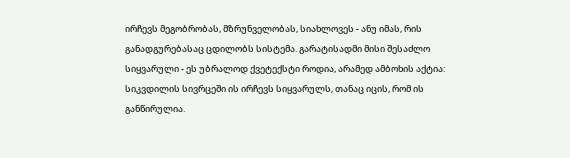ირჩევს მეგობრობას, მზრუნველობას, სიახლოვეს - ანუ იმას, რის განადგურებასაც ცდილობს სისტემა. გარატისადმი მისი შესაძლო სიყვარული - ეს უბრალოდ ქვეტექსტი როდია, არამედ ამბოხის აქტია: სიკვდილის სივრცეში ის ირჩევს სიყვარულს, თანაც იცის, რომ ის განწირულია.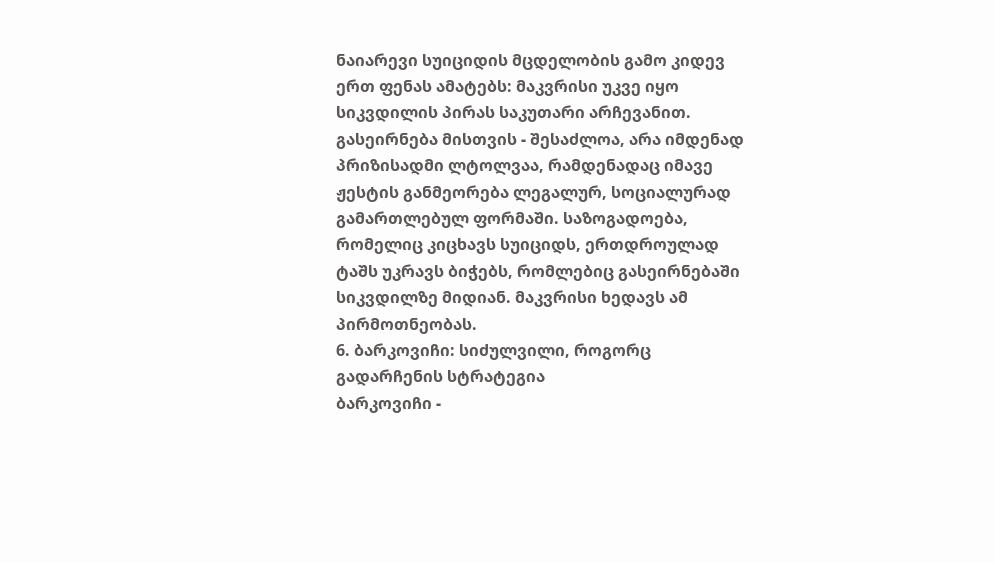ნაიარევი სუიციდის მცდელობის გამო კიდევ ერთ ფენას ამატებს: მაკვრისი უკვე იყო სიკვდილის პირას საკუთარი არჩევანით. გასეირნება მისთვის - შესაძლოა, არა იმდენად პრიზისადმი ლტოლვაა, რამდენადაც იმავე ჟესტის განმეორება ლეგალურ, სოციალურად გამართლებულ ფორმაში. საზოგადოება, რომელიც კიცხავს სუიციდს, ერთდროულად ტაშს უკრავს ბიჭებს, რომლებიც გასეირნებაში სიკვდილზე მიდიან. მაკვრისი ხედავს ამ პირმოთნეობას.
6. ბარკოვიჩი: სიძულვილი, როგორც გადარჩენის სტრატეგია
ბარკოვიჩი -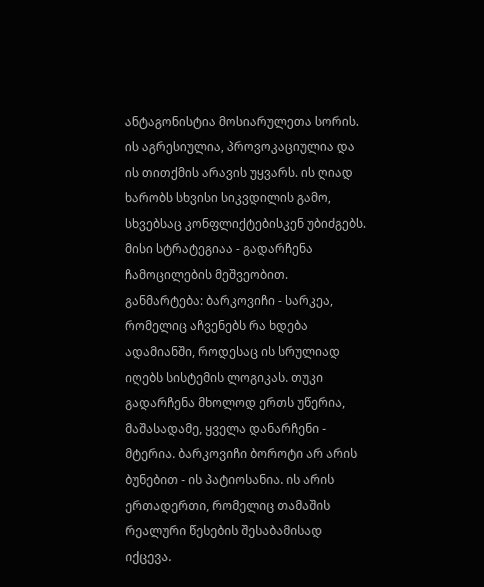ანტაგონისტია მოსიარულეთა სორის. ის აგრესიულია, პროვოკაციულია და ის თითქმის არავის უყვარს. ის ღიად ხარობს სხვისი სიკვდილის გამო, სხვებსაც კონფლიქტებისკენ უბიძგებს. მისი სტრატეგიაა - გადარჩენა ჩამოცილების მეშვეობით.
განმარტება: ბარკოვიჩი - სარკეა, რომელიც აჩვენებს რა ხდება ადამიანში, როდესაც ის სრულიად იღებს სისტემის ლოგიკას. თუკი გადარჩენა მხოლოდ ერთს უწერია, მაშასადამე, ყველა დანარჩენი - მტერია. ბარკოვიჩი ბოროტი არ არის ბუნებით - ის პატიოსანია. ის არის ერთადერთი, რომელიც თამაშის რეალური წესების შესაბამისად იქცევა.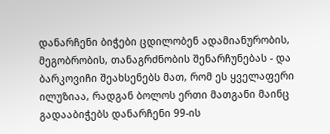დანარჩენი ბიჭები ცდილობენ ადამიანურობის, მეგობრობის, თანაგრძნობის შენარჩუნებას - და ბარკოვიჩი შეახსენებს მათ, რომ ეს ყველაფერი ილუზიაა, რადგან ბოლოს ერთი მათგანი მაინც გადააბიჭებს დანარჩენი 99-ის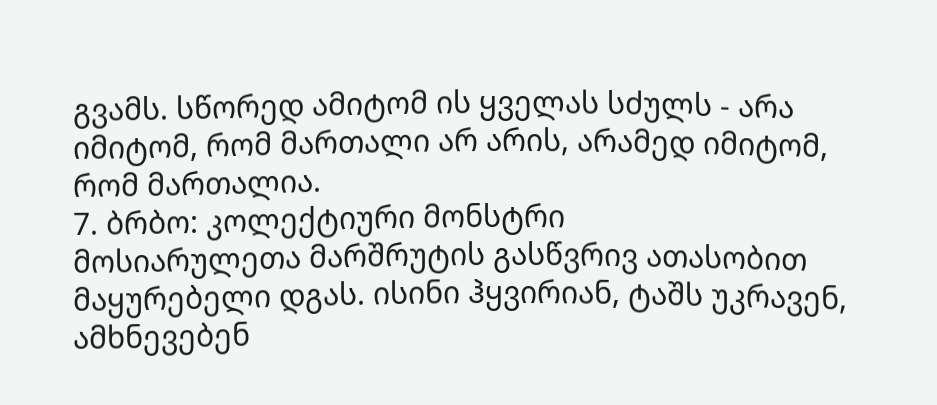გვამს. სწორედ ამიტომ ის ყველას სძულს - არა იმიტომ, რომ მართალი არ არის, არამედ იმიტომ, რომ მართალია.
7. ბრბო: კოლექტიური მონსტრი
მოსიარულეთა მარშრუტის გასწვრივ ათასობით მაყურებელი დგას. ისინი ჰყვირიან, ტაშს უკრავენ, ამხნევებენ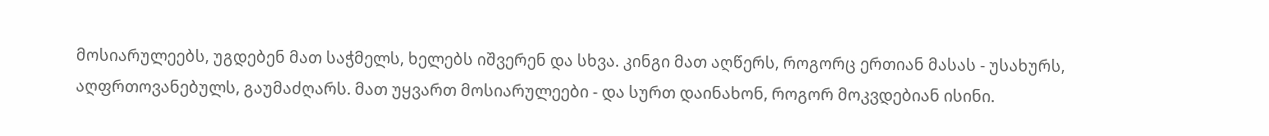მოსიარულეებს, უგდებენ მათ საჭმელს, ხელებს იშვერენ და სხვა. კინგი მათ აღწერს, როგორც ერთიან მასას - უსახურს, აღფრთოვანებულს, გაუმაძღარს. მათ უყვართ მოსიარულეები - და სურთ დაინახონ, როგორ მოკვდებიან ისინი.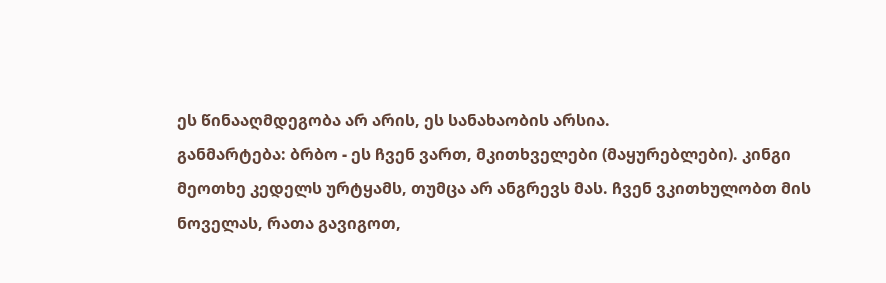ეს წინააღმდეგობა არ არის, ეს სანახაობის არსია.
განმარტება: ბრბო - ეს ჩვენ ვართ, მკითხველები (მაყურებლები). კინგი მეოთხე კედელს ურტყამს, თუმცა არ ანგრევს მას. ჩვენ ვკითხულობთ მის ნოველას, რათა გავიგოთ,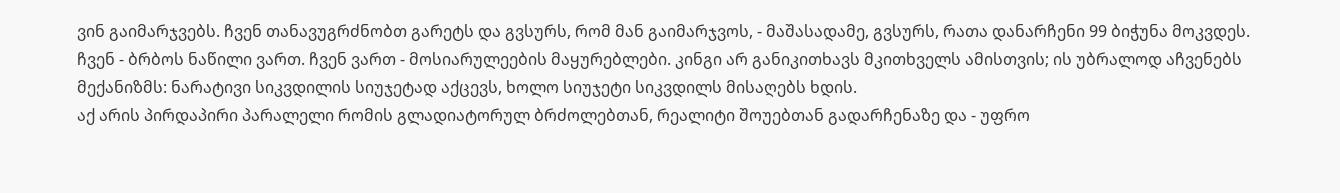ვინ გაიმარჯვებს. ჩვენ თანავუგრძნობთ გარეტს და გვსურს, რომ მან გაიმარჯვოს, - მაშასადამე, გვსურს, რათა დანარჩენი 99 ბიჭუნა მოკვდეს. ჩვენ - ბრბოს ნაწილი ვართ. ჩვენ ვართ - მოსიარულეების მაყურებლები. კინგი არ განიკითხავს მკითხველს ამისთვის; ის უბრალოდ აჩვენებს მექანიზმს: ნარატივი სიკვდილის სიუჯეტად აქცევს, ხოლო სიუჯეტი სიკვდილს მისაღებს ხდის.
აქ არის პირდაპირი პარალელი რომის გლადიატორულ ბრძოლებთან, რეალიტი შოუებთან გადარჩენაზე და - უფრო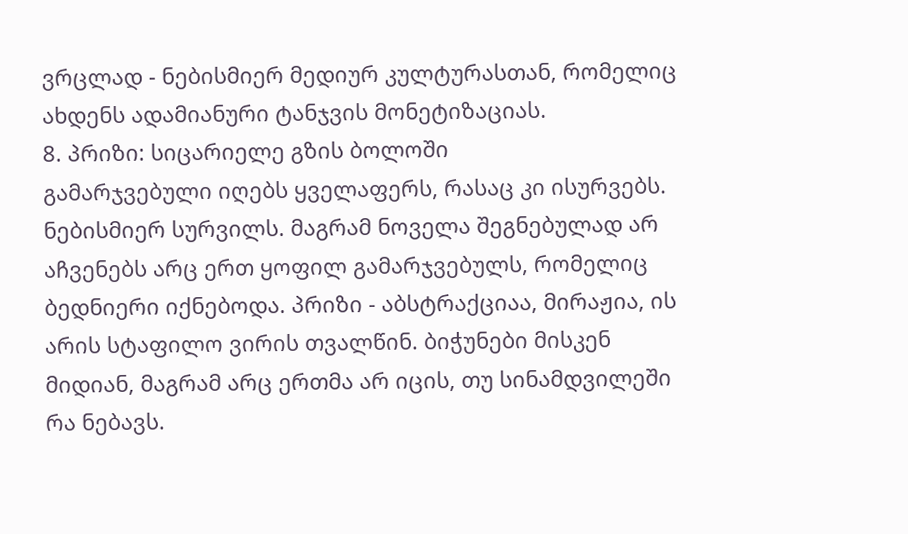ვრცლად - ნებისმიერ მედიურ კულტურასთან, რომელიც ახდენს ადამიანური ტანჯვის მონეტიზაციას.
8. პრიზი: სიცარიელე გზის ბოლოში
გამარჯვებული იღებს ყველაფერს, რასაც კი ისურვებს. ნებისმიერ სურვილს. მაგრამ ნოველა შეგნებულად არ აჩვენებს არც ერთ ყოფილ გამარჯვებულს, რომელიც ბედნიერი იქნებოდა. პრიზი - აბსტრაქციაა, მირაჟია, ის არის სტაფილო ვირის თვალწინ. ბიჭუნები მისკენ მიდიან, მაგრამ არც ერთმა არ იცის, თუ სინამდვილეში რა ნებავს.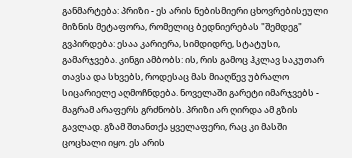განმარტება: პრიზი - ეს არის ნებისმიერი ცხოვრებისეული მიზნის მეტაფორა, რომელიც ბედნიერებას "შემდეგ" გვპირდება: ესაა კარიერა, სიმდიდრე, სტატუსი, გამარჯვება. კინგი ამბობს: ის, რის გამოც ჰკლავ საკუთარ თავსა და სხვებს, როდესაც მას მიაღწევ უბრალო სიცარიელე აღმოჩნდება. ნოველაში გარეტი იმარჯვებს - მაგრამ არაფერს გრძნობს. პრიზი არ ღირდა ამ გზის გავლად. გზამ შთანთქა ყველაფერი, რაც კი მასში ცოცხალი იყო. ეს არის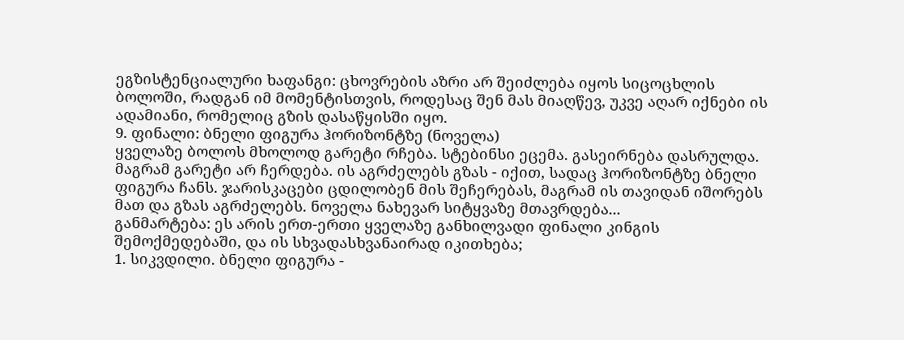ეგზისტენციალური ხაფანგი: ცხოვრების აზრი არ შეიძლება იყოს სიცოცხლის ბოლოში, რადგან იმ მომენტისთვის, როდესაც შენ მას მიაღწევ, უკვე აღარ იქნები ის ადამიანი, რომელიც გზის დასაწყისში იყო.
9. ფინალი: ბნელი ფიგურა ჰორიზონტზე (ნოველა)
ყველაზე ბოლოს მხოლოდ გარეტი რჩება. სტებინსი ეცემა. გასეირნება დასრულდა. მაგრამ გარეტი არ ჩერდება. ის აგრძელებს გზას - იქით, სადაც ჰორიზონტზე ბნელი ფიგურა ჩანს. ჯარისკაცები ცდილობენ მის შეჩერებას, მაგრამ ის თავიდან იშორებს მათ და გზას აგრძელებს. ნოველა ნახევარ სიტყვაზე მთავრდება...
განმარტება: ეს არის ერთ-ერთი ყველაზე განხილვადი ფინალი კინგის შემოქმედებაში, და ის სხვადასხვანაირად იკითხება;
1. სიკვდილი. ბნელი ფიგურა -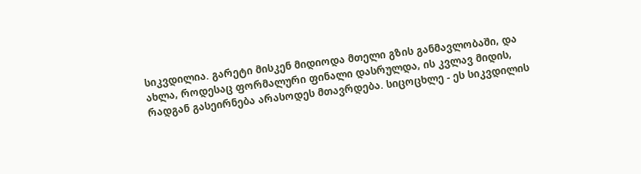სიკვდილია. გარეტი მისკენ მიდიოდა მთელი გზის განმავლობაში, და ახლა, როდესაც ფორმალური ფინალი დასრულდა, ის კვლავ მიდის, რადგან გასეირნება არასოდეს მთავრდება. სიცოცხლე - ეს სიკვდილის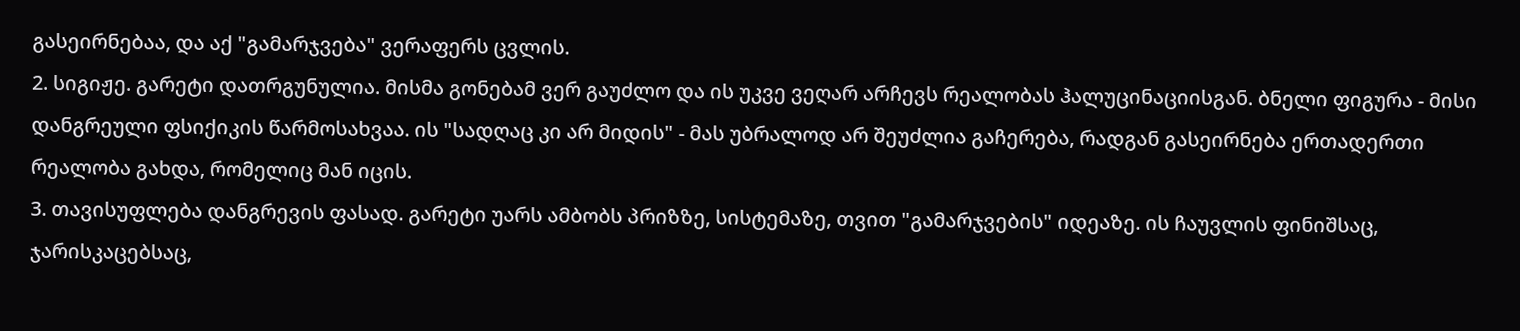გასეირნებაა, და აქ "გამარჯვება" ვერაფერს ცვლის.
2. სიგიჟე. გარეტი დათრგუნულია. მისმა გონებამ ვერ გაუძლო და ის უკვე ვეღარ არჩევს რეალობას ჰალუცინაციისგან. ბნელი ფიგურა - მისი დანგრეული ფსიქიკის წარმოსახვაა. ის "სადღაც კი არ მიდის" - მას უბრალოდ არ შეუძლია გაჩერება, რადგან გასეირნება ერთადერთი რეალობა გახდა, რომელიც მან იცის.
3. თავისუფლება დანგრევის ფასად. გარეტი უარს ამბობს პრიზზე, სისტემაზე, თვით "გამარჯვების" იდეაზე. ის ჩაუვლის ფინიშსაც, ჯარისკაცებსაც,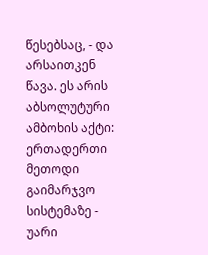წესებსაც, - და არსაითკენ წავა. ეს არის აბსოლუტური ამბოხის აქტი: ერთადერთი მეთოდი გაიმარჯვო სისტემაზე - უარი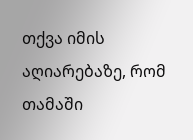თქვა იმის აღიარებაზე, რომ თამაში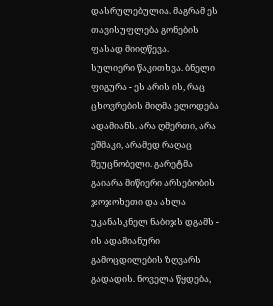დასრულებულია. მაგრამ ეს თავისუფლება გონების ფასად მიიღწევა.
სულიერი წაკითხვა. ბნელი ფიგურა - ეს არის ის, რაც ცხოვრების მიღმა ელოდება ადამიანს. არა ღმერთი, არა ეშმაკი, არამედ რაღაც შეუცნობელი. გარეტმა გაიარა მიწიერი არსებობის ჯოჯოხეთი და ახლა უკანასკნელ ნაბიჯს დგამს - ის ადამიანური გამოცდილების ზღვარს გადადის. ნოველა წყდება,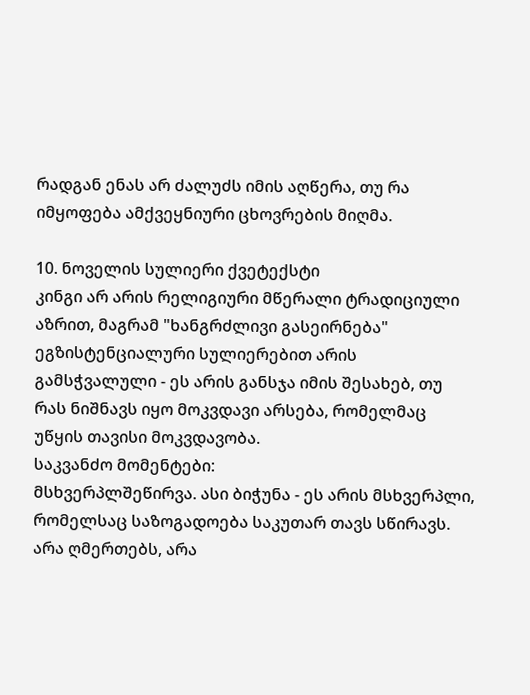რადგან ენას არ ძალუძს იმის აღწერა, თუ რა იმყოფება ამქვეყნიური ცხოვრების მიღმა.

10. ნოველის სულიერი ქვეტექსტი
კინგი არ არის რელიგიური მწერალი ტრადიციული აზრით, მაგრამ "ხანგრძლივი გასეირნება" ეგზისტენციალური სულიერებით არის გამსჭვალული - ეს არის განსჯა იმის შესახებ, თუ რას ნიშნავს იყო მოკვდავი არსება, რომელმაც უწყის თავისი მოკვდავობა.
საკვანძო მომენტები:
მსხვერპლშეწირვა. ასი ბიჭუნა - ეს არის მსხვერპლი, რომელსაც საზოგადოება საკუთარ თავს სწირავს. არა ღმერთებს, არა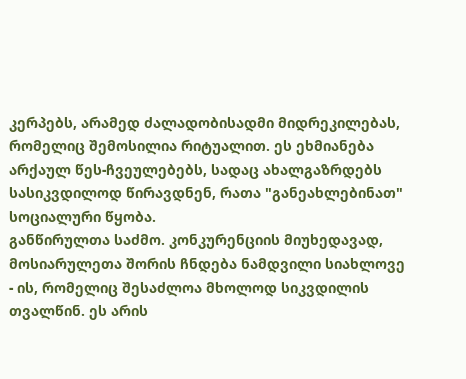კერპებს, არამედ ძალადობისადმი მიდრეკილებას, რომელიც შემოსილია რიტუალით. ეს ეხმიანება არქაულ წეს-ჩვეულებებს, სადაც ახალგაზრდებს სასიკვდილოდ წირავდნენ, რათა "განეახლებინათ" სოციალური წყობა.
განწირულთა საძმო. კონკურენციის მიუხედავად, მოსიარულეთა შორის ჩნდება ნამდვილი სიახლოვე - ის, რომელიც შესაძლოა მხოლოდ სიკვდილის თვალწინ. ეს არის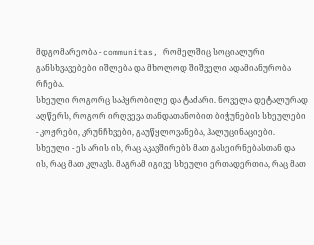მდგომარეობა - communitas, რომელშიც სოციალური განსხვავებები იშლება და მხოლოდ შიშველი ადამიანურობა რჩება.
სხეული როგორც საპყრობილე და ტაძარი. ნოველა დეტალურად აღწერს, როგორ ირღვევა თანდათანობით ბიჭუნების სხეულები - კოჟრები, კრუნჩხვები, გაუწყლოვანება, ჰალუცინაციები. სხეული - ეს არის ის, რაც აკავშირებს მათ გასეირნებასთან და ის, რაც მათ კლავს. მაგრამ იგივე სხეული ერთადერთია, რაც მათ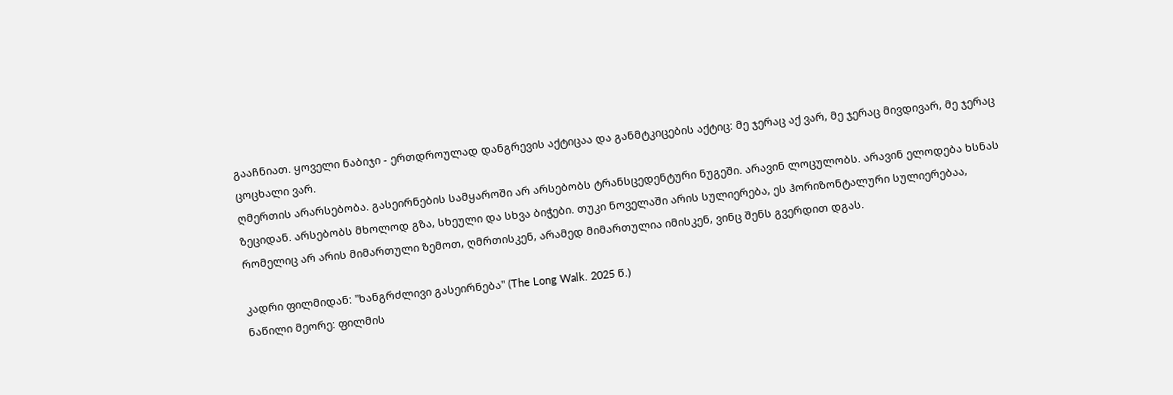გააჩნიათ. ყოველი ნაბიჯი - ერთდროულად დანგრევის აქტიცაა და განმტკიცების აქტიც: მე ჯერაც აქ ვარ, მე ჯერაც მივდივარ, მე ჯერაც ცოცხალი ვარ.
ღმერთის არარსებობა. გასეირნების სამყაროში არ არსებობს ტრანსცედენტური ნუგეში. არავინ ლოცულობს. არავინ ელოდება ხსნას ზეციდან. არსებობს მხოლოდ გზა, სხეული და სხვა ბიჭები. თუკი ნოველაში არის სულიერება, ეს ჰორიზონტალური სულიერებაა, რომელიც არ არის მიმართული ზემოთ, ღმრთისკენ, არამედ მიმართულია იმისკენ, ვინც შენს გვერდით დგას.

კადრი ფილმიდან: "ხანგრძლივი გასეირნება" (The Long Walk. 2025 წ.)
ნაწილი მეორე: ფილმის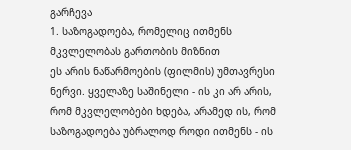გარჩევა
1. საზოგადოება, რომელიც ითმენს მკვლელობას გართობის მიზნით
ეს არის ნაწარმოების (ფილმის) უმთავრესი ნერვი. ყველაზე საშინელი - ის კი არ არის, რომ მკვლელობები ხდება, არამედ ის, რომ საზოგადოება უბრალოდ როდი ითმენს - ის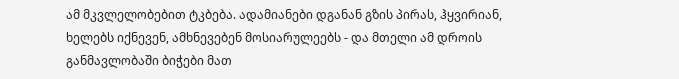ამ მკვლელობებით ტკბება. ადამიანები დგანან გზის პირას, ჰყვირიან, ხელებს იქნევენ, ამხნევებენ მოსიარულეებს - და მთელი ამ დროის განმავლობაში ბიჭები მათ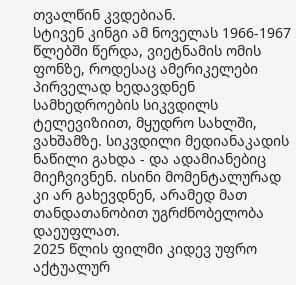თვალწინ კვდებიან.
სტივენ კინგი ამ ნოველას 1966-1967 წლებში წერდა, ვიეტნამის ომის ფონზე, როდესაც ამერიკელები პირველად ხედავდნენ სამხედროების სიკვდილს ტელევიზიით, მყუდრო სახლში, ვახშამზე. სიკვდილი მედიანაკადის ნაწილი გახდა - და ადამიანებიც მიეჩვივნენ. ისინი მომენტალურად კი არ გახევდნენ, არამედ მათ თანდათანობით უგრძნობელობა დაეუფლათ.
2025 წლის ფილმი კიდევ უფრო აქტუალურ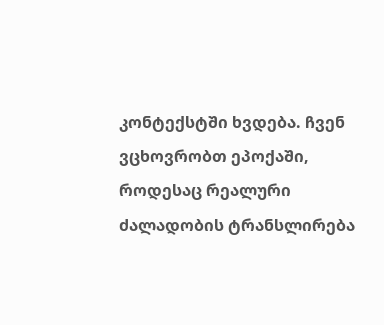კონტექსტში ხვდება. ჩვენ ვცხოვრობთ ეპოქაში, როდესაც რეალური ძალადობის ტრანსლირება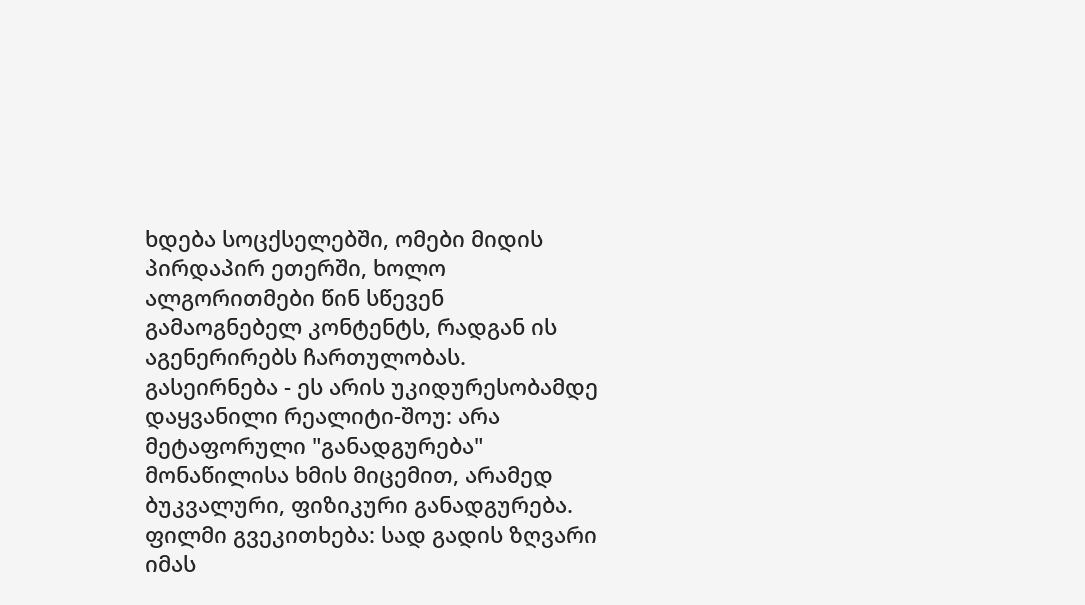ხდება სოცქსელებში, ომები მიდის პირდაპირ ეთერში, ხოლო ალგორითმები წინ სწევენ გამაოგნებელ კონტენტს, რადგან ის აგენერირებს ჩართულობას. გასეირნება - ეს არის უკიდურესობამდე დაყვანილი რეალიტი-შოუ: არა მეტაფორული "განადგურება" მონაწილისა ხმის მიცემით, არამედ ბუკვალური, ფიზიკური განადგურება. ფილმი გვეკითხება: სად გადის ზღვარი იმას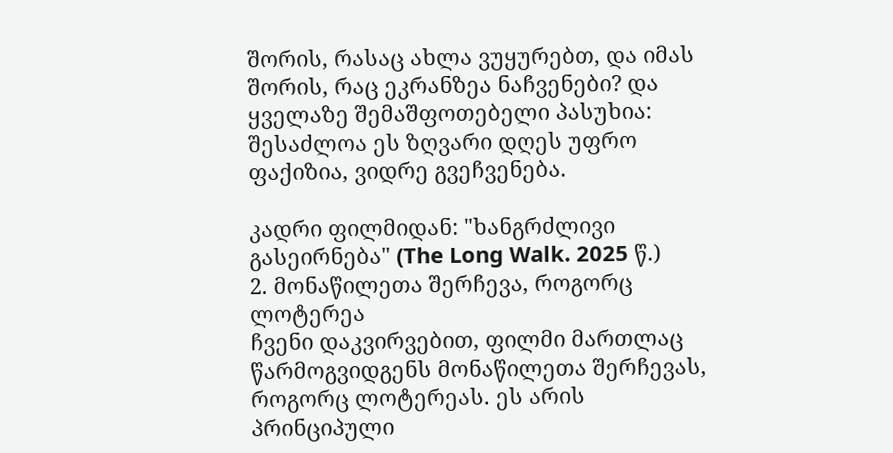შორის, რასაც ახლა ვუყურებთ, და იმას შორის, რაც ეკრანზეა ნაჩვენები? და ყველაზე შემაშფოთებელი პასუხია: შესაძლოა ეს ზღვარი დღეს უფრო ფაქიზია, ვიდრე გვეჩვენება.

კადრი ფილმიდან: "ხანგრძლივი გასეირნება" (The Long Walk. 2025 წ.)
2. მონაწილეთა შერჩევა, როგორც ლოტერეა
ჩვენი დაკვირვებით, ფილმი მართლაც წარმოგვიდგენს მონაწილეთა შერჩევას, როგორც ლოტერეას. ეს არის პრინციპული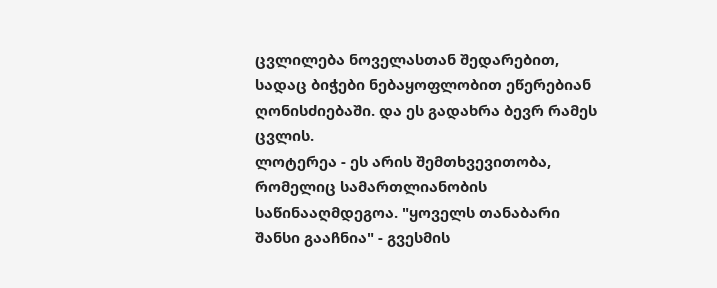ცვლილება ნოველასთან შედარებით, სადაც ბიჭები ნებაყოფლობით ეწერებიან ღონისძიებაში. და ეს გადახრა ბევრ რამეს ცვლის.
ლოტერეა - ეს არის შემთხვევითობა, რომელიც სამართლიანობის საწინააღმდეგოა. "ყოველს თანაბარი შანსი გააჩნია" - გვესმის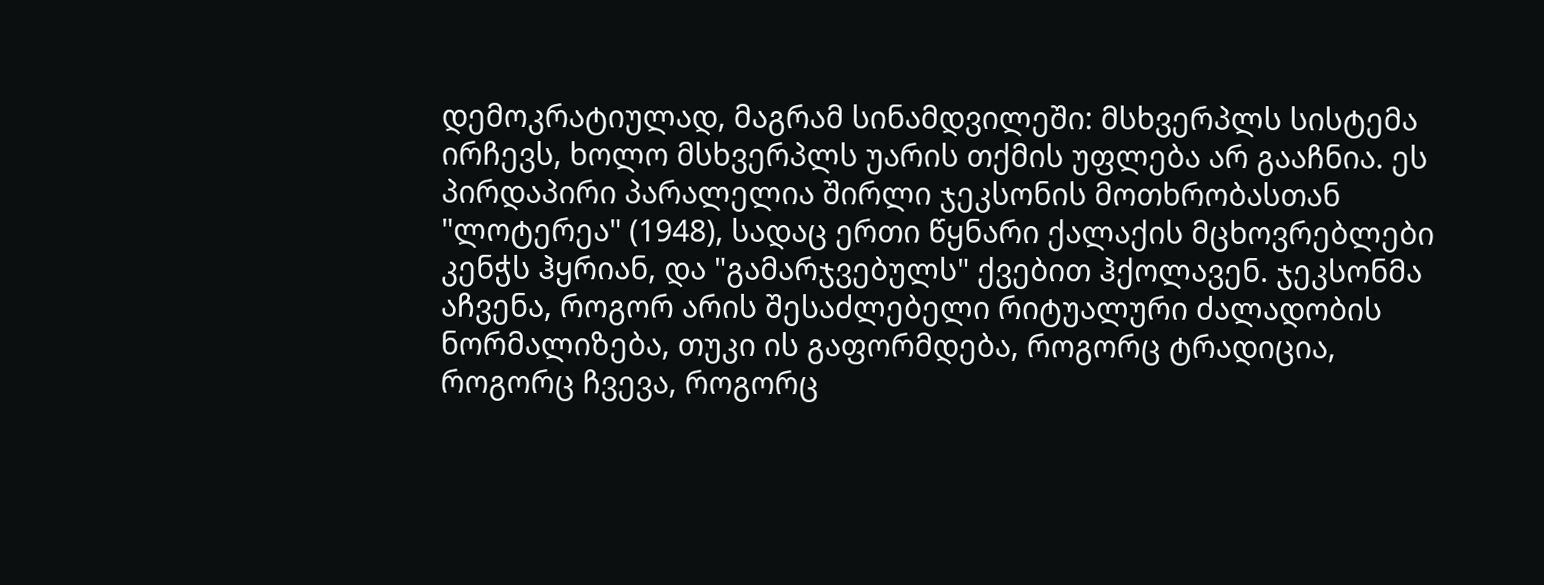დემოკრატიულად, მაგრამ სინამდვილეში: მსხვერპლს სისტემა ირჩევს, ხოლო მსხვერპლს უარის თქმის უფლება არ გააჩნია. ეს პირდაპირი პარალელია შირლი ჯეკსონის მოთხრობასთან "ლოტერეა" (1948), სადაც ერთი წყნარი ქალაქის მცხოვრებლები კენჭს ჰყრიან, და "გამარჯვებულს" ქვებით ჰქოლავენ. ჯეკსონმა აჩვენა, როგორ არის შესაძლებელი რიტუალური ძალადობის ნორმალიზება, თუკი ის გაფორმდება, როგორც ტრადიცია, როგორც ჩვევა, როგორც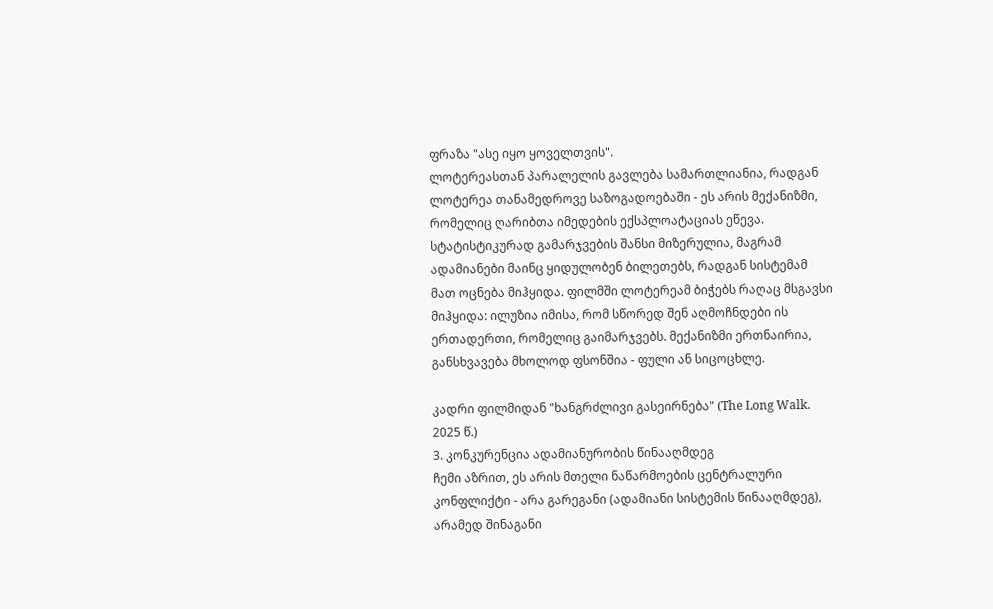ფრაზა "ასე იყო ყოველთვის".
ლოტერეასთან პარალელის გავლება სამართლიანია, რადგან ლოტერეა თანამედროვე საზოგადოებაში - ეს არის მექანიზმი, რომელიც ღარიბთა იმედების ექსპლოატაციას ეწევა. სტატისტიკურად გამარჯვების შანსი მიზერულია, მაგრამ ადამიანები მაინც ყიდულობენ ბილეთებს, რადგან სისტემამ მათ ოცნება მიჰყიდა. ფილმში ლოტერეამ ბიჭებს რაღაც მსგავსი მიჰყიდა: ილუზია იმისა, რომ სწორედ შენ აღმოჩნდები ის ერთადერთი, რომელიც გაიმარჯვებს. მექანიზმი ერთნაირია, განსხვავება მხოლოდ ფსონშია - ფული ან სიცოცხლე.

კადრი ფილმიდან "ხანგრძლივი გასეირნება" (The Long Walk. 2025 წ.)
3. კონკურენცია ადამიანურობის წინააღმდეგ
ჩემი აზრით, ეს არის მთელი ნაწარმოების ცენტრალური კონფლიქტი - არა გარეგანი (ადამიანი სისტემის წინააღმდეგ), არამედ შინაგანი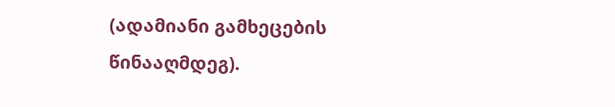(ადამიანი გამხეცების წინააღმდეგ).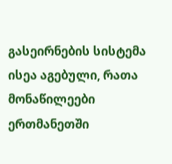გასეირნების სისტემა ისეა აგებული, რათა მონაწილეები ერთმანეთში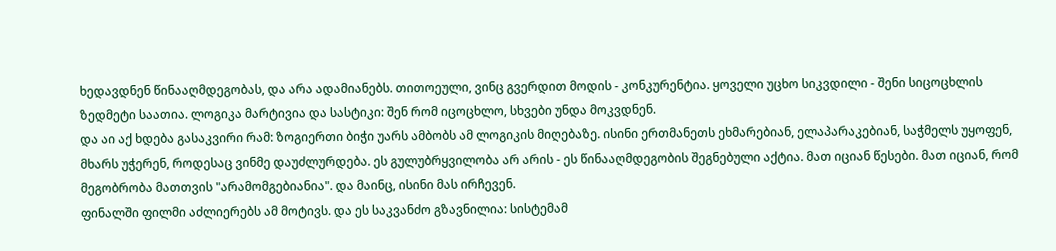ხედავდნენ წინააღმდეგობას, და არა ადამიანებს. თითოეული, ვინც გვერდით მოდის - კონკურენტია. ყოველი უცხო სიკვდილი - შენი სიცოცხლის ზედმეტი საათია. ლოგიკა მარტივია და სასტიკი: შენ რომ იცოცხლო, სხვები უნდა მოკვდნენ.
და აი აქ ხდება გასაკვირი რამ: ზოგიერთი ბიჭი უარს ამბობს ამ ლოგიკის მიღებაზე. ისინი ერთმანეთს ეხმარებიან, ელაპარაკებიან, საჭმელს უყოფენ, მხარს უჭერენ, როდესაც ვინმე დაუძლურდება. ეს გულუბრყვილობა არ არის - ეს წინააღმდეგობის შეგნებული აქტია. მათ იციან წესები. მათ იციან, რომ მეგობრობა მათთვის "არამომგებიანია". და მაინც, ისინი მას ირჩევენ.
ფინალში ფილმი აძლიერებს ამ მოტივს. და ეს საკვანძო გზავნილია: სისტემამ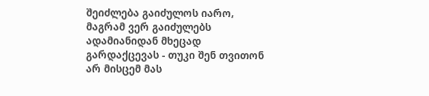შეიძლება გაიძულოს იარო, მაგრამ ვერ გაიძულებს ადამიანიდან მხეცად გარდაქცევას - თუკი შენ თვითონ არ მისცემ მას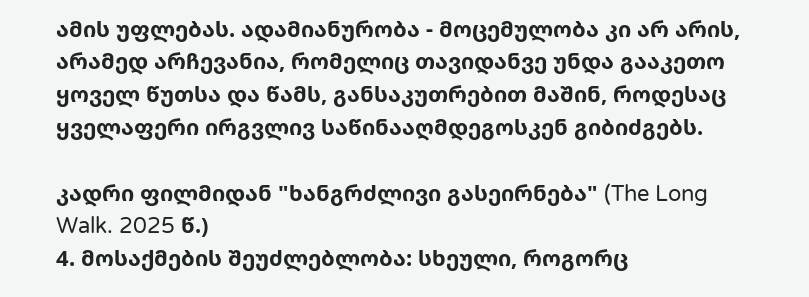ამის უფლებას. ადამიანურობა - მოცემულობა კი არ არის, არამედ არჩევანია, რომელიც თავიდანვე უნდა გააკეთო ყოველ წუთსა და წამს, განსაკუთრებით მაშინ, როდესაც ყველაფერი ირგვლივ საწინააღმდეგოსკენ გიბიძგებს.

კადრი ფილმიდან "ხანგრძლივი გასეირნება" (The Long Walk. 2025 წ.)
4. მოსაქმების შეუძლებლობა: სხეული, როგორც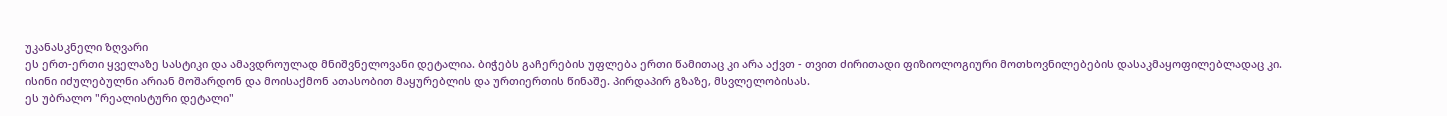უკანასკნელი ზღვარი
ეს ერთ-ერთი ყველაზე სასტიკი და ამავდროულად მნიშვნელოვანი დეტალია. ბიჭებს გაჩერების უფლება ერთი წამითაც კი არა აქვთ - თვით ძირითადი ფიზიოლოგიური მოთხოვნილებების დასაკმაყოფილებლადაც კი. ისინი იძულებულნი არიან მოშარდონ და მოისაქმონ ათასობით მაყურებლის და ურთიერთის წინაშე. პირდაპირ გზაზე, მსვლელობისას.
ეს უბრალო "რეალისტური დეტალი"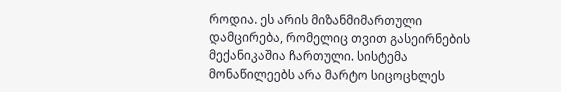როდია. ეს არის მიზანმიმართული დამცირება, რომელიც თვით გასეირნების მექანიკაშია ჩართული. სისტემა მონაწილეებს არა მარტო სიცოცხლეს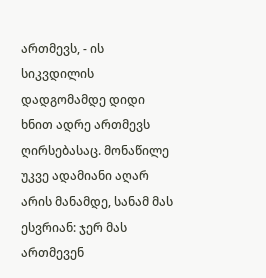ართმევს, - ის სიკვდილის დადგომამდე დიდი ხნით ადრე ართმევს ღირსებასაც. მონაწილე უკვე ადამიანი აღარ არის მანამდე, სანამ მას ესვრიან: ჯერ მას ართმევენ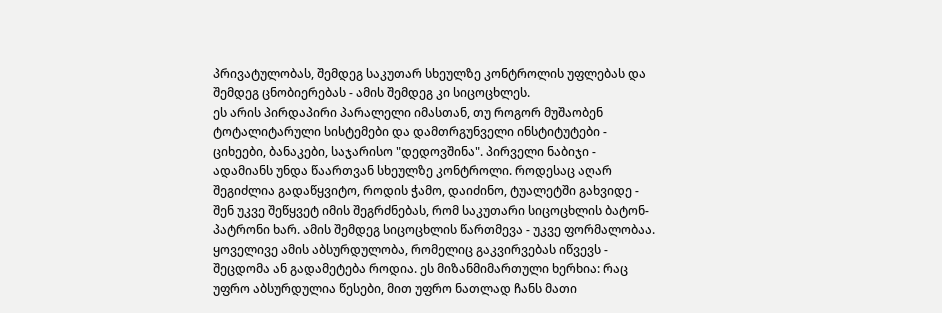პრივატულობას, შემდეგ საკუთარ სხეულზე კონტროლის უფლებას და შემდეგ ცნობიერებას - ამის შემდეგ კი სიცოცხლეს.
ეს არის პირდაპირი პარალელი იმასთან, თუ როგორ მუშაობენ ტოტალიტარული სისტემები და დამთრგუნველი ინსტიტუტები - ციხეები, ბანაკები, საჯარისო "დედოვშინა". პირველი ნაბიჯი - ადამიანს უნდა წაართვან სხეულზე კონტროლი. როდესაც აღარ შეგიძლია გადაწყვიტო, როდის ჭამო, დაიძინო, ტუალეტში გახვიდე - შენ უკვე შეწყვეტ იმის შეგრძნებას, რომ საკუთარი სიცოცხლის ბატონ-პატრონი ხარ. ამის შემდეგ სიცოცხლის წართმევა - უკვე ფორმალობაა.
ყოველივე ამის აბსურდულობა, რომელიც გაკვირვებას იწვევს - შეცდომა ან გადამეტება როდია. ეს მიზანმიმართული ხერხია: რაც უფრო აბსურდულია წესები, მით უფრო ნათლად ჩანს მათი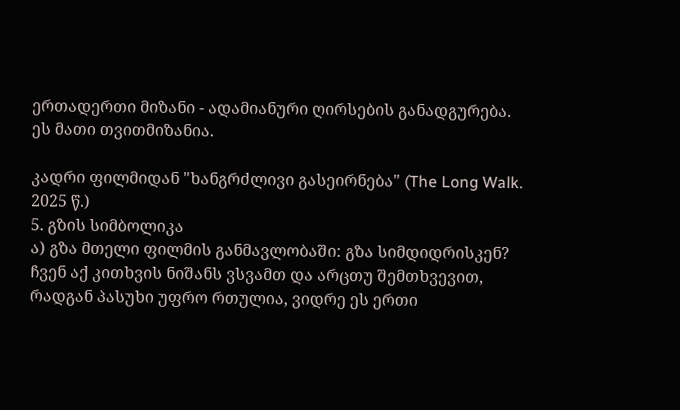ერთადერთი მიზანი - ადამიანური ღირსების განადგურება. ეს მათი თვითმიზანია.

კადრი ფილმიდან "ხანგრძლივი გასეირნება" (The Long Walk. 2025 წ.)
5. გზის სიმბოლიკა
ა) გზა მთელი ფილმის განმავლობაში: გზა სიმდიდრისკენ?
ჩვენ აქ კითხვის ნიშანს ვსვამთ და არცთუ შემთხვევით, რადგან პასუხი უფრო რთულია, ვიდრე ეს ერთი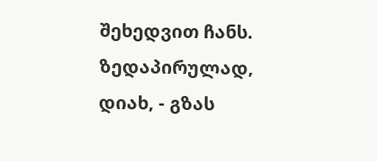შეხედვით ჩანს.
ზედაპირულად, დიახ, - გზას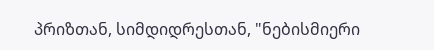პრიზთან, სიმდიდრესთან, "ნებისმიერი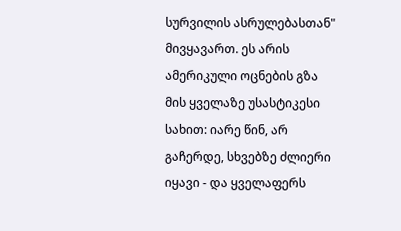სურვილის ასრულებასთან" მივყავართ. ეს არის ამერიკული ოცნების გზა მის ყველაზე უსასტიკესი სახით: იარე წინ, არ გაჩერდე, სხვებზე ძლიერი იყავი - და ყველაფერს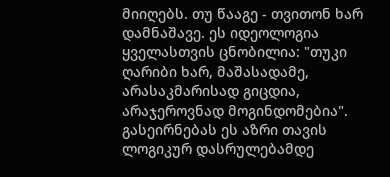მიიღებს. თუ წააგე - თვითონ ხარ დამნაშავე. ეს იდეოლოგია ყველასთვის ცნობილია: "თუკი ღარიბი ხარ, მაშასადამე, არასაკმარისად გიცდია, არაჯეროვნად მოგინდომებია". გასეირნებას ეს აზრი თავის ლოგიკურ დასრულებამდე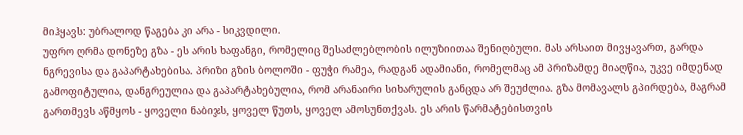მიჰყავს: უბრალოდ წაგება კი არა - სიკვდილი.
უფრო ღრმა დონეზე გზა - ეს არის ხაფანგი, რომელიც შესაძლებლობის ილუზიითაა შენიღბული. მას არსაით მივყავართ, გარდა ნგრევისა და გაპარტახებისა. პრიზი გზის ბოლოში - ფუჭი რამეა, რადგან ადამიანი, რომელმაც ამ პრიზამდე მიაღწია, უკვე იმდენად გამოფიტულია, დანგრეულია და გაპარტახებულია, რომ არანაირი სიხარულის განცდა არ შეუძლია. გზა მომავალს გპირდება, მაგრამ გართმევს აწმყოს - ყოველი ნაბიჯს, ყოველ წუთს, ყოველ ამოსუნთქვას. ეს არის წარმატებისთვის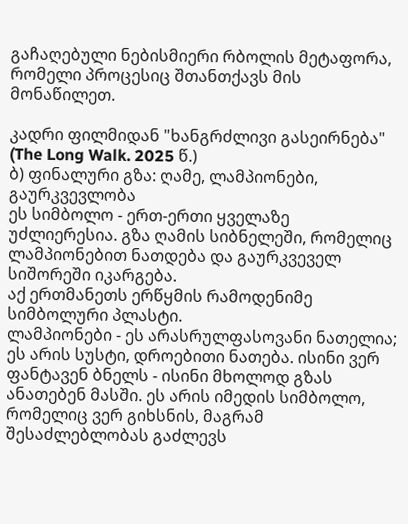გაჩაღებული ნებისმიერი რბოლის მეტაფორა, რომელი პროცესიც შთანთქავს მის მონაწილეთ.

კადრი ფილმიდან "ხანგრძლივი გასეირნება" (The Long Walk. 2025 წ.)
ბ) ფინალური გზა: ღამე, ლამპიონები, გაურკვევლობა
ეს სიმბოლო - ერთ-ერთი ყველაზე უძლიერესია. გზა ღამის სიბნელეში, რომელიც ლამპიონებით ნათდება და გაურკვეველ სიშორეში იკარგება.
აქ ერთმანეთს ერწყმის რამოდენიმე სიმბოლური პლასტი.
ლამპიონები - ეს არასრულფასოვანი ნათელია; ეს არის სუსტი, დროებითი ნათება. ისინი ვერ ფანტავენ ბნელს - ისინი მხოლოდ გზას ანათებენ მასში. ეს არის იმედის სიმბოლო, რომელიც ვერ გიხსნის, მაგრამ შესაძლებლობას გაძლევს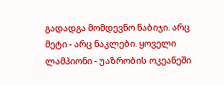გადადგა მომდევნო ნაბიჯი. არც მეტი - არც ნაკლები. ყოველი ლამპიონი - უაზრობის ოკეანეში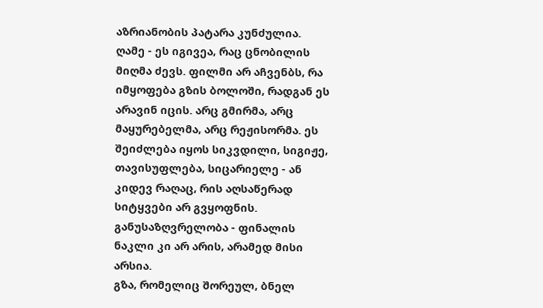აზრიანობის პატარა კუნძულია.
ღამე - ეს იგივეა, რაც ცნობილის მიღმა ძევს. ფილმი არ აჩვენბს, რა იმყოფება გზის ბოლოში, რადგან ეს არავინ იცის. არც გმირმა, არც მაყურებელმა, არც რეჟისორმა. ეს შეიძლება იყოს სიკვდილი, სიგიჟე, თავისუფლება, სიცარიელე - ან კიდევ რაღაც, რის აღსაწერად სიტყვები არ გვყოფნის. განუსაზღვრელობა - ფინალის ნაკლი კი არ არის, არამედ მისი არსია.
გზა, რომელიც შორეულ, ბნელ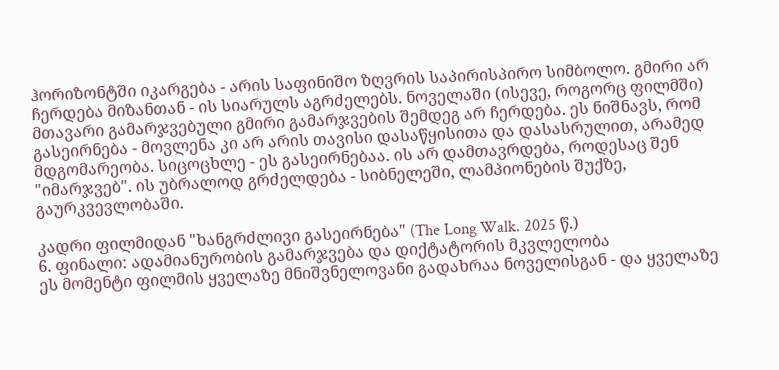ჰორიზონტში იკარგება - არის საფინიშო ზღვრის საპირისპირო სიმბოლო. გმირი არ ჩერდება მიზანთან - ის სიარულს აგრძელებს. ნოველაში (ისევე, როგორც ფილმში) მთავარი გამარჯვებული გმირი გამარჯვების შემდეგ არ ჩერდება. ეს ნიშნავს, რომ გასეირნება - მოვლენა კი არ არის თავისი დასაწყისითა და დასასრულით, არამედ მდგომარეობა. სიცოცხლე - ეს გასეირნებაა. ის არ დამთავრდება, როდესაც შენ "იმარჯვებ". ის უბრალოდ გრძელდება - სიბნელეში, ლამპიონების შუქზე, გაურკვევლობაში.

კადრი ფილმიდან "ხანგრძლივი გასეირნება" (The Long Walk. 2025 წ.)
6. ფინალი: ადამიანურობის გამარჯვება და დიქტატორის მკვლელობა
ეს მომენტი ფილმის ყველაზე მნიშვნელოვანი გადახრაა ნოველისგან - და ყველაზე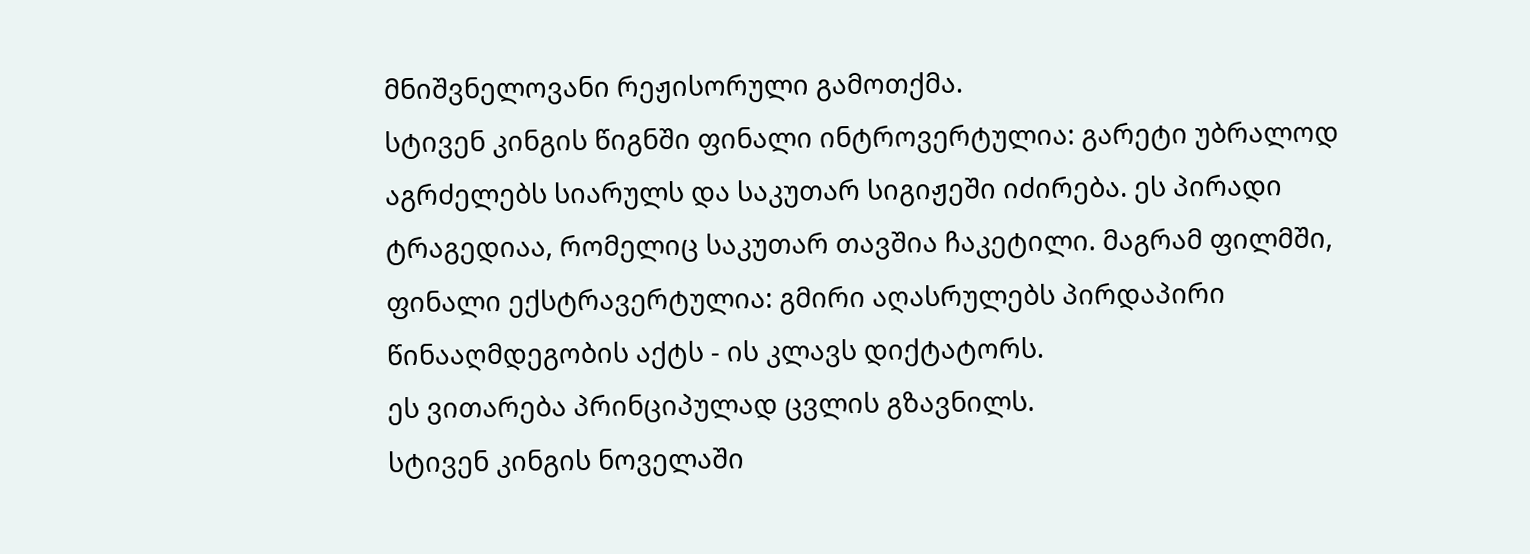მნიშვნელოვანი რეჟისორული გამოთქმა.
სტივენ კინგის წიგნში ფინალი ინტროვერტულია: გარეტი უბრალოდ აგრძელებს სიარულს და საკუთარ სიგიჟეში იძირება. ეს პირადი ტრაგედიაა, რომელიც საკუთარ თავშია ჩაკეტილი. მაგრამ ფილმში, ფინალი ექსტრავერტულია: გმირი აღასრულებს პირდაპირი წინააღმდეგობის აქტს - ის კლავს დიქტატორს.
ეს ვითარება პრინციპულად ცვლის გზავნილს.
სტივენ კინგის ნოველაში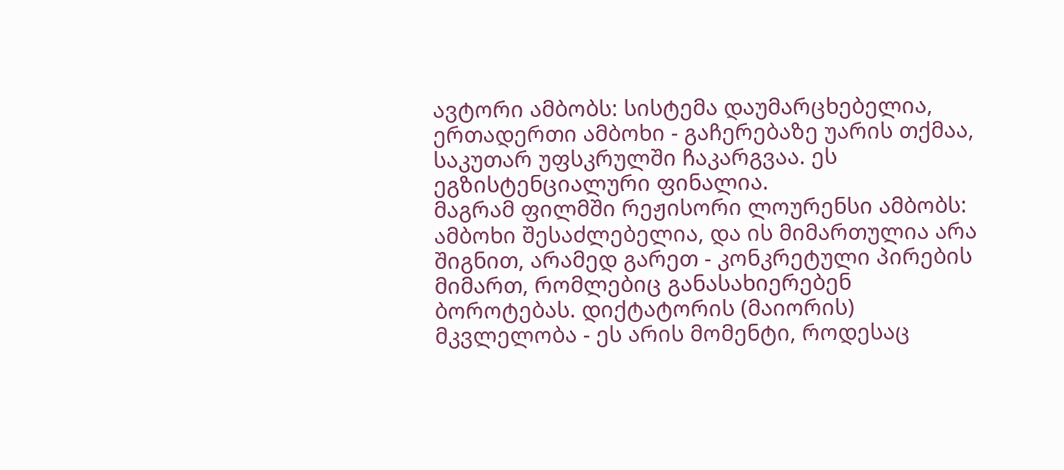ავტორი ამბობს: სისტემა დაუმარცხებელია, ერთადერთი ამბოხი - გაჩერებაზე უარის თქმაა, საკუთარ უფსკრულში ჩაკარგვაა. ეს ეგზისტენციალური ფინალია.
მაგრამ ფილმში რეჟისორი ლოურენსი ამბობს: ამბოხი შესაძლებელია, და ის მიმართულია არა შიგნით, არამედ გარეთ - კონკრეტული პირების მიმართ, რომლებიც განასახიერებენ ბოროტებას. დიქტატორის (მაიორის) მკვლელობა - ეს არის მომენტი, როდესაც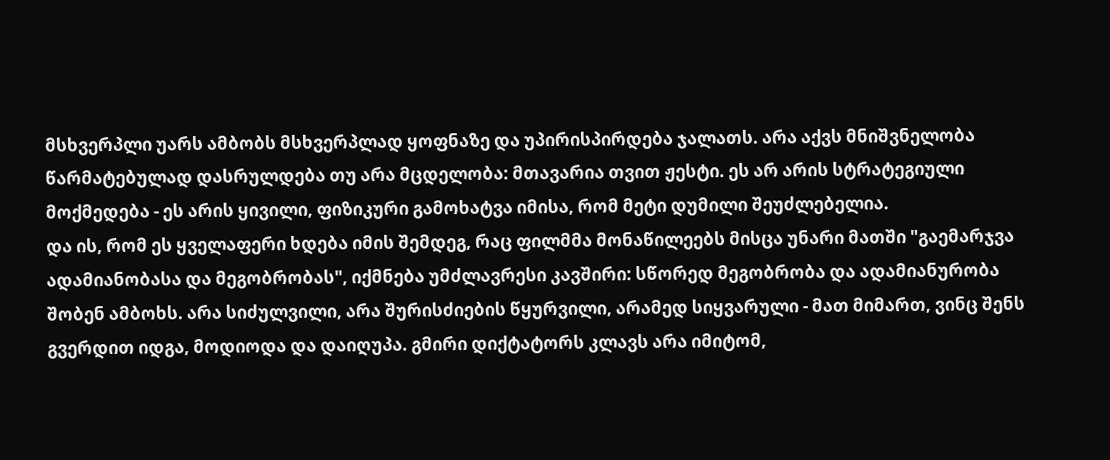მსხვერპლი უარს ამბობს მსხვერპლად ყოფნაზე და უპირისპირდება ჯალათს. არა აქვს მნიშვნელობა წარმატებულად დასრულდება თუ არა მცდელობა: მთავარია თვით ჟესტი. ეს არ არის სტრატეგიული მოქმედება - ეს არის ყივილი, ფიზიკური გამოხატვა იმისა, რომ მეტი დუმილი შეუძლებელია.
და ის, რომ ეს ყველაფერი ხდება იმის შემდეგ, რაც ფილმმა მონაწილეებს მისცა უნარი მათში "გაემარჯვა ადამიანობასა და მეგობრობას", იქმნება უმძლავრესი კავშირი: სწორედ მეგობრობა და ადამიანურობა შობენ ამბოხს. არა სიძულვილი, არა შურისძიების წყურვილი, არამედ სიყვარული - მათ მიმართ, ვინც შენს გვერდით იდგა, მოდიოდა და დაიღუპა. გმირი დიქტატორს კლავს არა იმიტომ,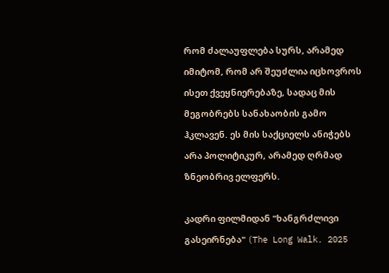რომ ძალაუფლება სურს, არამედ იმიტომ, რომ არ შეუძლია იცხოვროს ისეთ ქვეყნიერებაზე, სადაც მის მეგობრებს სანახაობის გამო ჰკლავენ. ეს მის საქციელს ანიჭებს არა პოლიტიკურ, არამედ ღრმად ზნეობრივ ელფერს.

კადრი ფილმიდან "ხანგრძლივი გასეირნება" (The Long Walk. 2025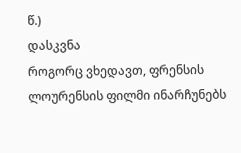წ.)
დასკვნა
როგორც ვხედავთ, ფრენსის ლოურენსის ფილმი ინარჩუნებს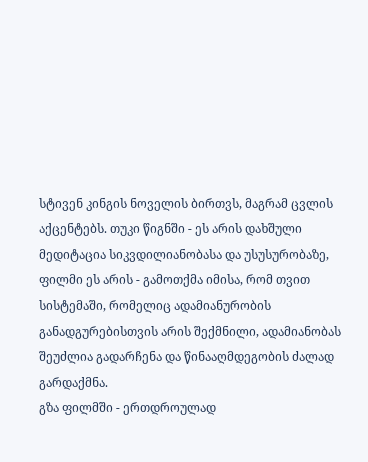სტივენ კინგის ნოველის ბირთვს, მაგრამ ცვლის აქცენტებს. თუკი წიგნში - ეს არის დახშული მედიტაცია სიკვდილიანობასა და უსუსურობაზე, ფილმი ეს არის - გამოთქმა იმისა, რომ თვით სისტემაში, რომელიც ადამიანურობის განადგურებისთვის არის შექმნილი, ადამიანობას შეუძლია გადარჩენა და წინააღმდეგობის ძალად გარდაქმნა.
გზა ფილმში - ერთდროულად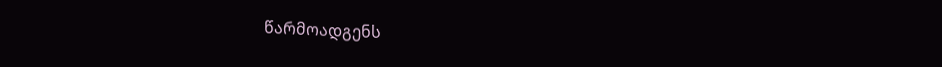წარმოადგენს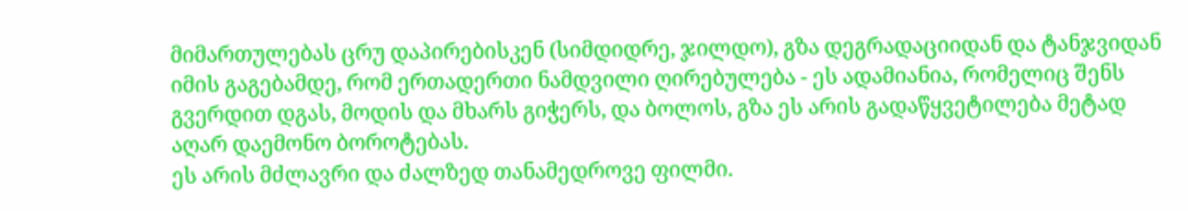მიმართულებას ცრუ დაპირებისკენ (სიმდიდრე, ჯილდო), გზა დეგრადაციიდან და ტანჯვიდან იმის გაგებამდე, რომ ერთადერთი ნამდვილი ღირებულება - ეს ადამიანია, რომელიც შენს გვერდით დგას, მოდის და მხარს გიჭერს, და ბოლოს, გზა ეს არის გადაწყვეტილება მეტად აღარ დაემონო ბოროტებას.
ეს არის მძლავრი და ძალზედ თანამედროვე ფილმი.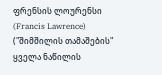ფრენსის ლოურენსი (Francis Lawrence) ("შიმშილის თამაშების" ყველა ნაწილის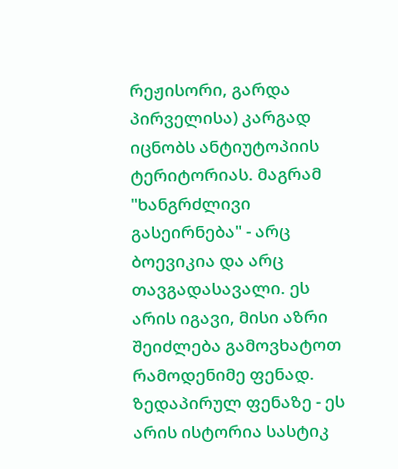რეჟისორი, გარდა პირველისა) კარგად იცნობს ანტიუტოპიის ტერიტორიას. მაგრამ "ხანგრძლივი გასეირნება" - არც ბოევიკია და არც თავგადასავალი. ეს არის იგავი, მისი აზრი შეიძლება გამოვხატოთ რამოდენიმე ფენად.
ზედაპირულ ფენაზე - ეს არის ისტორია სასტიკ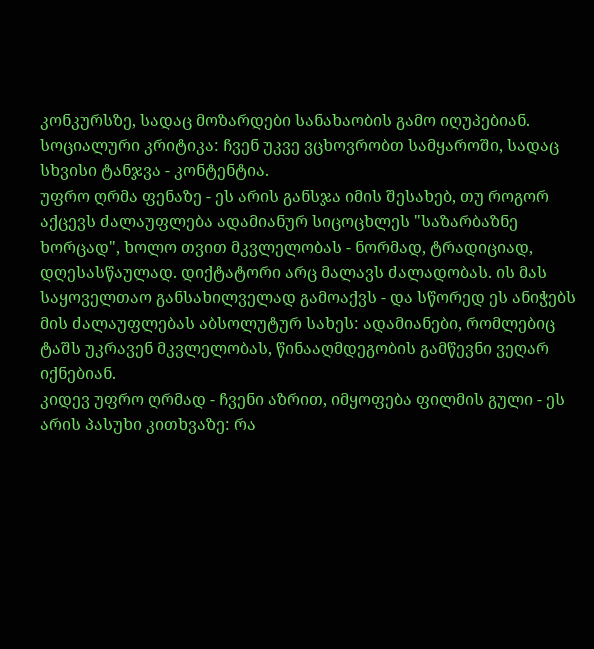კონკურსზე, სადაც მოზარდები სანახაობის გამო იღუპებიან. სოციალური კრიტიკა: ჩვენ უკვე ვცხოვრობთ სამყაროში, სადაც სხვისი ტანჯვა - კონტენტია.
უფრო ღრმა ფენაზე - ეს არის განსჯა იმის შესახებ, თუ როგორ აქცევს ძალაუფლება ადამიანურ სიცოცხლეს "საზარბაზნე ხორცად", ხოლო თვით მკვლელობას - ნორმად, ტრადიციად, დღესასწაულად. დიქტატორი არც მალავს ძალადობას. ის მას საყოველთაო განსახილველად გამოაქვს - და სწორედ ეს ანიჭებს მის ძალაუფლებას აბსოლუტურ სახეს: ადამიანები, რომლებიც ტაშს უკრავენ მკვლელობას, წინააღმდეგობის გამწევნი ვეღარ იქნებიან.
კიდევ უფრო ღრმად - ჩვენი აზრით, იმყოფება ფილმის გული - ეს არის პასუხი კითხვაზე: რა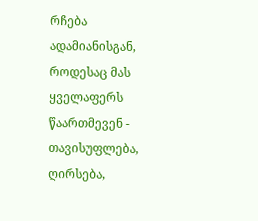რჩება ადამიანისგან, როდესაც მას ყველაფერს წაართმევენ - თავისუფლება, ღირსება,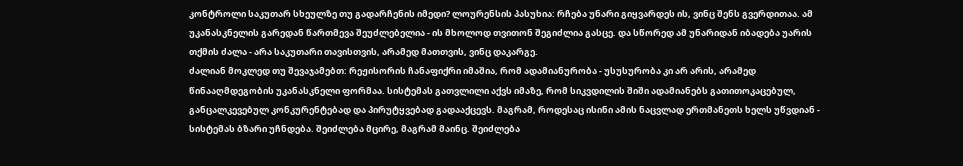კონტროლი საკუთარ სხეულზე თუ გადარჩენის იმედი? ლოურენსის პასუხია: რჩება უნარი გიყვარდეს ის, ვინც შენს გვერდითაა. ამ უკანასკნელის გარედან წართმევა შეუძლებელია - ის მხოლოდ თვითონ შეგიძლია გასცე. და სწორედ ამ უნარიდან იბადება უარის თქმის ძალა - არა საკუთარი თავისთვის, არამედ მათთვის, ვინც დაკარგე.
ძალიან მოკლედ თუ შევაჯამებთ: რეჟისორის ჩანაფიქრი იმაშია, რომ ადამიანურობა - უსუსურობა კი არ არის, არამედ წინააღმდეგობის უკანასკნელი ფორმაა. სისტემას გათვლილი აქვს იმაზე, რომ სიკვდილის შიში ადამიანებს გათითოკაცებულ, განცალკევებულ კონკურენტებად და პირუტყვებად გადააქცევს. მაგრამ, როდესაც ისინი ამის ნაცვლად ერთმანეთს ხელს უწვდიან - სისტემას ბზარი უჩნდება. შეიძლება მცირე, მაგრამ მაინც. შეიძლება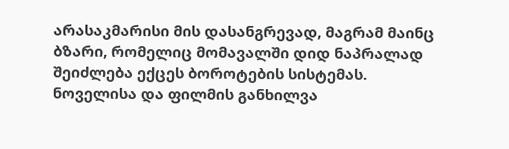არასაკმარისი მის დასანგრევად, მაგრამ მაინც ბზარი, რომელიც მომავალში დიდ ნაპრალად შეიძლება ექცეს ბოროტების სისტემას.
ნოველისა და ფილმის განხილვა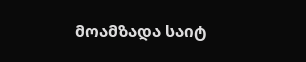მოამზადა საიტ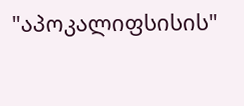"აპოკალიფსისის"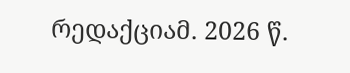რედაქციამ. 2026 წ.